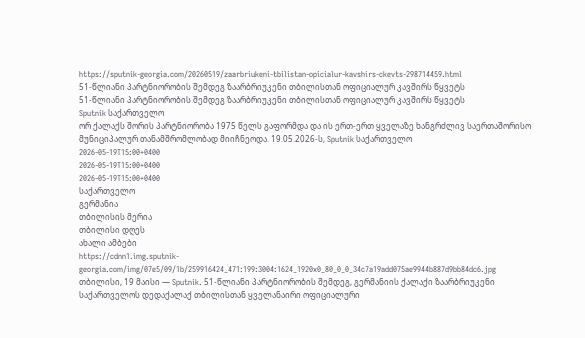https://sputnik-georgia.com/20260519/zaarbriukeni-tbilistan-opicialur-kavshirs-ckevts-298714459.html
51-წლიანი პარტნიორობის შემდეგ ზაარბრიუკენი თბილისთან ოფიციალურ კავშირს წყვეტს
51-წლიანი პარტნიორობის შემდეგ ზაარბრიუკენი თბილისთან ოფიციალურ კავშირს წყვეტს
Sputnik საქართველო
ორ ქალაქს შორის პარტნიორობა 1975 წელს გაფორმდა და ის ერთ-ერთ ყველაზე ხანგრძლივ საერთაშორისო მუნიციპალურ თანამშრომლობად მიიჩნეოდა. 19.05.2026-ს, Sputnik საქართველო
2026-05-19T15:00+0400
2026-05-19T15:00+0400
2026-05-19T15:00+0400
საქართველო
გერმანია
თბილისის მერია
თბილისი დღეს
ახალი ამბები
https://cdnn1.img.sputnik-georgia.com/img/07e5/09/1b/259916424_471:199:3004:1624_1920x0_80_0_0_34c7a19add075ae9944b887d9bb84dc6.jpg
თბილისი, 19 მაისი — Sputnik. 51-წლიანი პარტნიორობის შემდეგ, გერმანიის ქალაქი ზაარბრიუკენი საქართველოს დედაქალაქ თბილისთან ყველანაირი ოფიციალური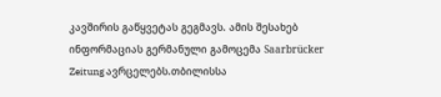კავშირის გაწყვეტას გეგმავს. ამის შესახებ ინფორმაციას გერმანული გამოცემა Saarbrücker Zeitung ავრცელებს.თბილისსა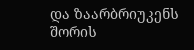და ზაარბრიუკენს შორის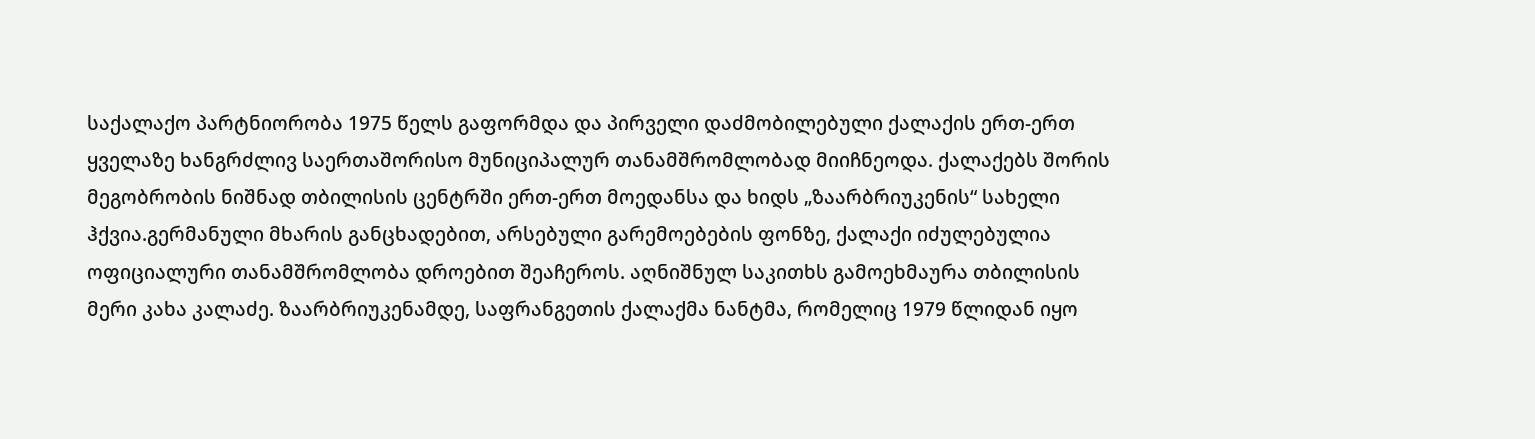საქალაქო პარტნიორობა 1975 წელს გაფორმდა და პირველი დაძმობილებული ქალაქის ერთ-ერთ ყველაზე ხანგრძლივ საერთაშორისო მუნიციპალურ თანამშრომლობად მიიჩნეოდა. ქალაქებს შორის მეგობრობის ნიშნად თბილისის ცენტრში ერთ-ერთ მოედანსა და ხიდს „ზაარბრიუკენის“ სახელი ჰქვია.გერმანული მხარის განცხადებით, არსებული გარემოებების ფონზე, ქალაქი იძულებულია ოფიციალური თანამშრომლობა დროებით შეაჩეროს. აღნიშნულ საკითხს გამოეხმაურა თბილისის მერი კახა კალაძე. ზაარბრიუკენამდე, საფრანგეთის ქალაქმა ნანტმა, რომელიც 1979 წლიდან იყო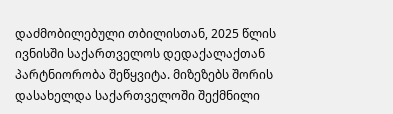დაძმობილებული თბილისთან, 2025 წლის ივნისში საქართველოს დედაქალაქთან პარტნიორობა შეწყვიტა. მიზეზებს შორის დასახელდა საქართველოში შექმნილი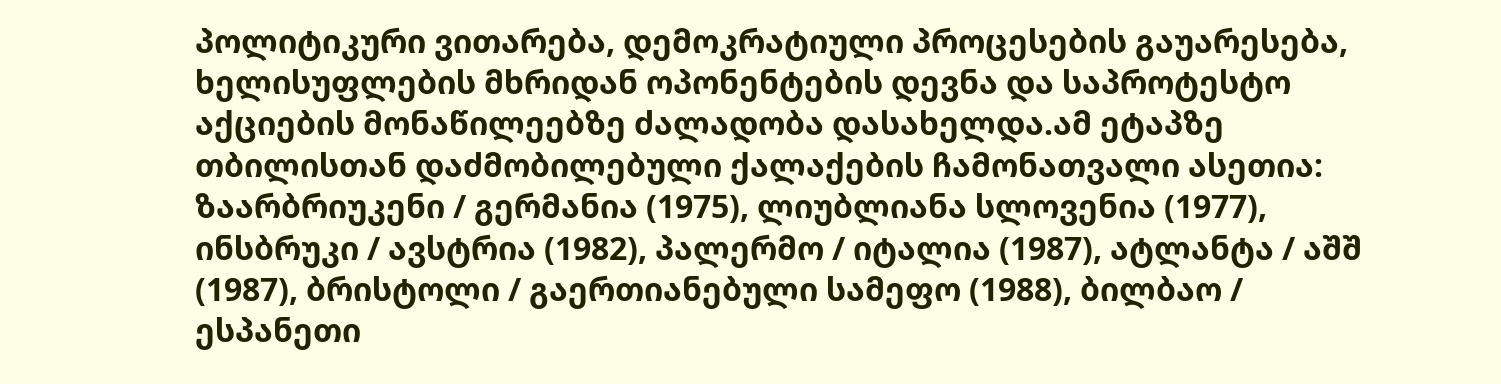პოლიტიკური ვითარება, დემოკრატიული პროცესების გაუარესება, ხელისუფლების მხრიდან ოპონენტების დევნა და საპროტესტო აქციების მონაწილეებზე ძალადობა დასახელდა.ამ ეტაპზე თბილისთან დაძმობილებული ქალაქების ჩამონათვალი ასეთია: ზაარბრიუკენი / გერმანია (1975), ლიუბლიანა სლოვენია (1977), ინსბრუკი / ავსტრია (1982), პალერმო / იტალია (1987), ატლანტა / აშშ (1987), ბრისტოლი / გაერთიანებული სამეფო (1988), ბილბაო / ესპანეთი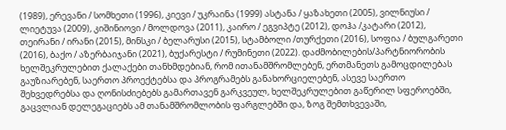(1989), ერევანი / სომხეთი (1996), კიევი / უკრაინა (1999) ასტანა / ყაზახეთი (2005), ვილნიუსი / ლიეტუვა (2009), კიშინიოვი / მოლდოვა (2011), კაირო / ეგვიპტე (2012), დოჰა /კატარი (2012), თეირანი / ირანი (2015), მინსკი / ბელარუსი (2015), სტამბოლი /თურქეთი (2016), სოფია / ბულგარეთი (2016), ბაქო / აზერბაიჯანი (2021), ბუქარესტი / რუმინეთი (2022). დაძმობილების/პარტნიორობის ხელშეკრულებით ქალაქები თანხმდებიან, რომ ითანამშრომლებენ, ერთმანეთს გამოცდილებას გაუზიარებენ, საერთო პროექტებსა და პროგრამებს განახორციელებენ, ასევე საერთო შეხვედრებსა და ღონისძიებებს გამართავენ გარკვეულ, ხელშეკრულებით გაწერილ სფეროებში, გაცვლიან დელეგაციებს ამ თანამშრომლობის ფარგლებში და, ზოგ შემთხვევაში,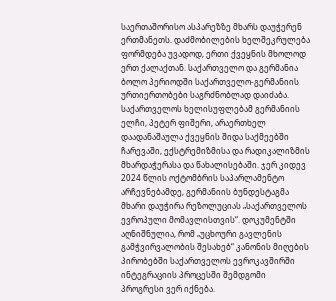საერთაშორისო ასპარეზზე მხარს დაუჭერენ ერთმანეთს. დაძმობილების ხელშეკრულება ფორმდება უვადოდ, ერთი ქვეყნის მხოლოდ ერთ ქალაქთან. საქართველო და გერმანია ბოლო პერიოდში საქართველო-გერმანიის ურთიერთობები საგრძნობლად დაიძაბა. საქართველოს ხელისუფლებამ გერმანიის ელჩი, პეტერ ფიშერი, არაერთხელ დაადანაშაულა ქვეყნის შიდა საქმეებში ჩარევაში, ექსტრემიზმისა და რადიკალიზმის მხარდაჭერასა და წახალისებაში. ჯერ კიდევ 2024 წლის ოქტომბრის საპარლამენტო არჩევნებამდე, გერმანიის ბუნდესტაგმა მხარი დაუჭირა რეზოლუციას „საქართველოს ევროპული მომავლისთვის“. დოკუმენტში აღნიშნულია, რომ „უცხოური გავლენის გამჭვირვალობის შესახებ“ კანონის მიღების პირობებში საქართველოს ევროკავშირში ინტეგრაციის პროცესში შემდგომი პროგრესი ვერ იქნება.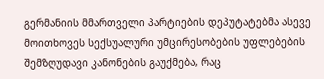გერმანიის მმართველი პარტიების დეპუტატებმა ასევე მოითხოვეს სექსუალური უმცირესობების უფლებების შემზღუდავი კანონების გაუქმება, რაც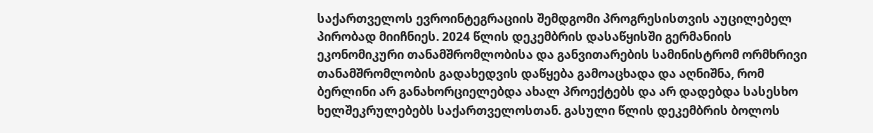საქართველოს ევროინტეგრაციის შემდგომი პროგრესისთვის აუცილებელ პირობად მიიჩნიეს. 2024 წლის დეკემბრის დასაწყისში გერმანიის ეკონომიკური თანამშრომლობისა და განვითარების სამინისტრომ ორმხრივი თანამშრომლობის გადახედვის დაწყება გამოაცხადა და აღნიშნა, რომ ბერლინი არ განახორციელებდა ახალ პროექტებს და არ დადებდა სასესხო ხელშეკრულებებს საქართველოსთან. გასული წლის დეკემბრის ბოლოს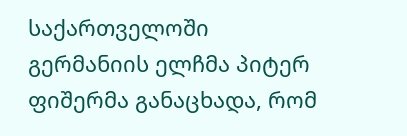საქართველოში გერმანიის ელჩმა პიტერ ფიშერმა განაცხადა, რომ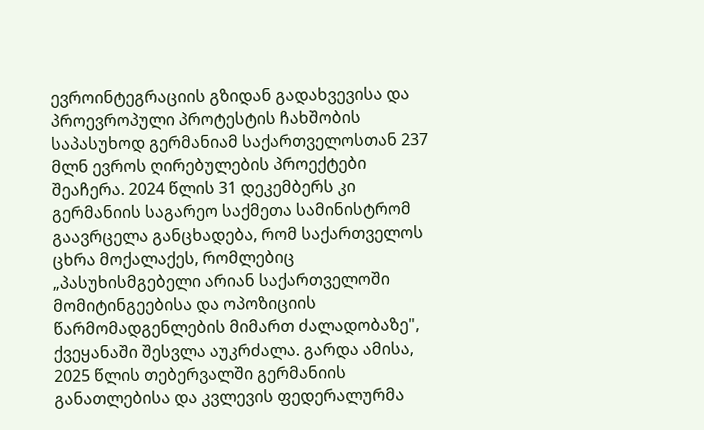ევროინტეგრაციის გზიდან გადახვევისა და პროევროპული პროტესტის ჩახშობის საპასუხოდ გერმანიამ საქართველოსთან 237 მლნ ევროს ღირებულების პროექტები შეაჩერა. 2024 წლის 31 დეკემბერს კი გერმანიის საგარეო საქმეთა სამინისტრომ გაავრცელა განცხადება, რომ საქართველოს ცხრა მოქალაქეს, რომლებიც „პასუხისმგებელი არიან საქართველოში მომიტინგეებისა და ოპოზიციის წარმომადგენლების მიმართ ძალადობაზე", ქვეყანაში შესვლა აუკრძალა. გარდა ამისა, 2025 წლის თებერვალში გერმანიის განათლებისა და კვლევის ფედერალურმა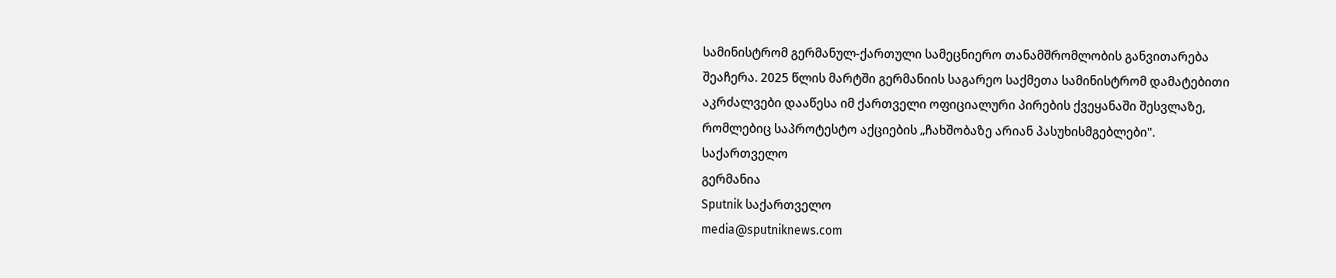სამინისტრომ გერმანულ-ქართული სამეცნიერო თანამშრომლობის განვითარება შეაჩერა. 2025 წლის მარტში გერმანიის საგარეო საქმეთა სამინისტრომ დამატებითი აკრძალვები დააწესა იმ ქართველი ოფიციალური პირების ქვეყანაში შესვლაზე, რომლებიც საპროტესტო აქციების „ჩახშობაზე არიან პასუხისმგებლები".
საქართველო
გერმანია
Sputnik საქართველო
media@sputniknews.com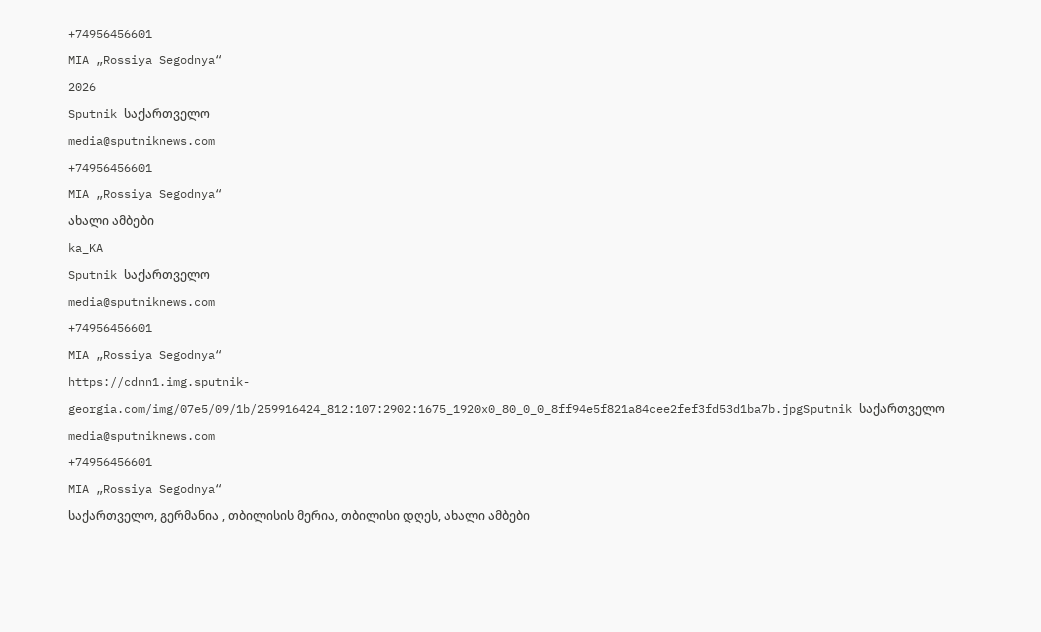+74956456601
MIA „Rossiya Segodnya“
2026
Sputnik საქართველო
media@sputniknews.com
+74956456601
MIA „Rossiya Segodnya“
ახალი ამბები
ka_KA
Sputnik საქართველო
media@sputniknews.com
+74956456601
MIA „Rossiya Segodnya“
https://cdnn1.img.sputnik-georgia.com/img/07e5/09/1b/259916424_812:107:2902:1675_1920x0_80_0_0_8ff94e5f821a84cee2fef3fd53d1ba7b.jpgSputnik საქართველო
media@sputniknews.com
+74956456601
MIA „Rossiya Segodnya“
საქართველო, გერმანია , თბილისის მერია, თბილისი დღეს, ახალი ამბები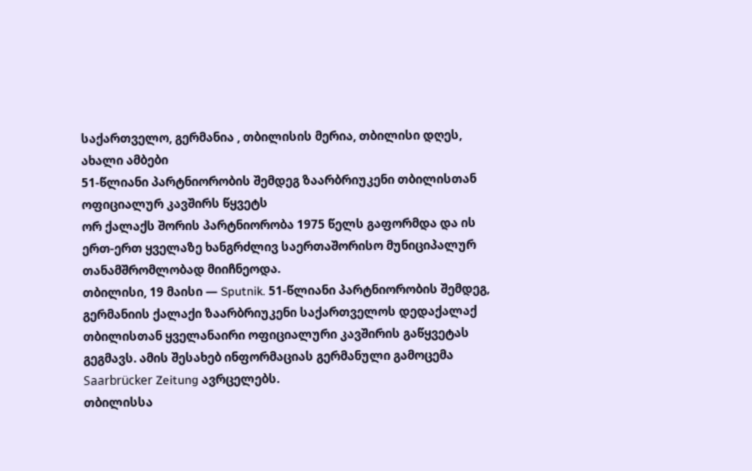საქართველო, გერმანია , თბილისის მერია, თბილისი დღეს, ახალი ამბები
51-წლიანი პარტნიორობის შემდეგ ზაარბრიუკენი თბილისთან ოფიციალურ კავშირს წყვეტს
ორ ქალაქს შორის პარტნიორობა 1975 წელს გაფორმდა და ის ერთ-ერთ ყველაზე ხანგრძლივ საერთაშორისო მუნიციპალურ თანამშრომლობად მიიჩნეოდა.
თბილისი, 19 მაისი — Sputnik. 51-წლიანი პარტნიორობის შემდეგ, გერმანიის ქალაქი ზაარბრიუკენი საქართველოს დედაქალაქ თბილისთან ყველანაირი ოფიციალური კავშირის გაწყვეტას გეგმავს. ამის შესახებ ინფორმაციას გერმანული გამოცემა Saarbrücker Zeitung ავრცელებს.
თბილისსა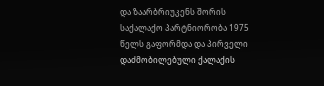და ზაარბრიუკენს შორის საქალაქო პარტნიორობა 1975 წელს გაფორმდა და პირველი დაძმობილებული ქალაქის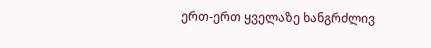ერთ-ერთ ყველაზე ხანგრძლივ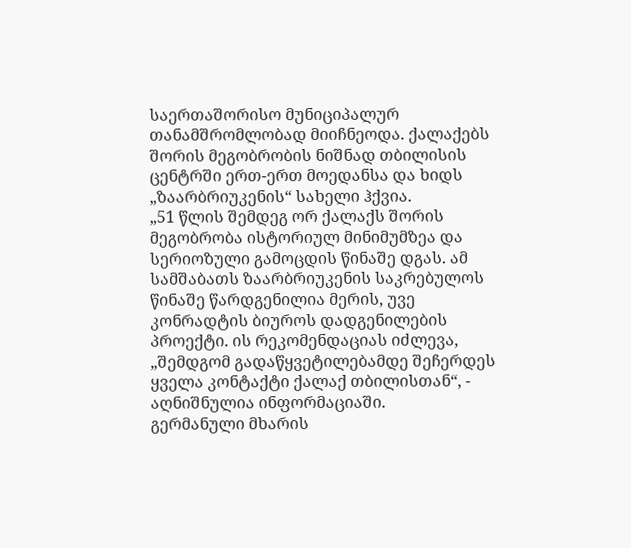საერთაშორისო მუნიციპალურ თანამშრომლობად მიიჩნეოდა. ქალაქებს შორის მეგობრობის ნიშნად თბილისის ცენტრში ერთ-ერთ მოედანსა და ხიდს „ზაარბრიუკენის“ სახელი ჰქვია.
„51 წლის შემდეგ ორ ქალაქს შორის მეგობრობა ისტორიულ მინიმუმზეა და სერიოზული გამოცდის წინაშე დგას. ამ სამშაბათს ზაარბრიუკენის საკრებულოს წინაშე წარდგენილია მერის, უვე კონრადტის ბიუროს დადგენილების პროექტი. ის რეკომენდაციას იძლევა, „შემდგომ გადაწყვეტილებამდე შეჩერდეს ყველა კონტაქტი ქალაქ თბილისთან“, - აღნიშნულია ინფორმაციაში.
გერმანული მხარის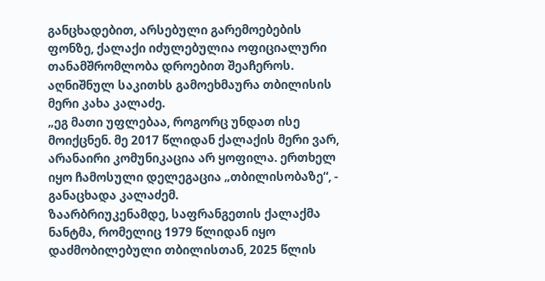განცხადებით, არსებული გარემოებების ფონზე, ქალაქი იძულებულია ოფიციალური თანამშრომლობა დროებით შეაჩეროს.
აღნიშნულ საკითხს გამოეხმაურა თბილისის მერი კახა კალაძე.
„ეგ მათი უფლებაა, როგორც უნდათ ისე მოიქცნენ. მე 2017 წლიდან ქალაქის მერი ვარ, არანაირი კომუნიკაცია არ ყოფილა. ერთხელ იყო ჩამოსული დელეგაცია „თბილისობაზე“, - განაცხადა კალაძემ.
ზაარბრიუკენამდე, საფრანგეთის ქალაქმა ნანტმა, რომელიც 1979 წლიდან იყო დაძმობილებული თბილისთან, 2025 წლის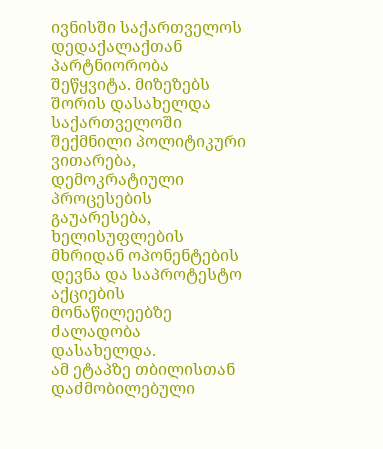ივნისში საქართველოს დედაქალაქთან პარტნიორობა შეწყვიტა. მიზეზებს შორის დასახელდა საქართველოში შექმნილი პოლიტიკური ვითარება, დემოკრატიული პროცესების გაუარესება, ხელისუფლების მხრიდან ოპონენტების დევნა და საპროტესტო აქციების მონაწილეებზე ძალადობა დასახელდა.
ამ ეტაპზე თბილისთან დაძმობილებული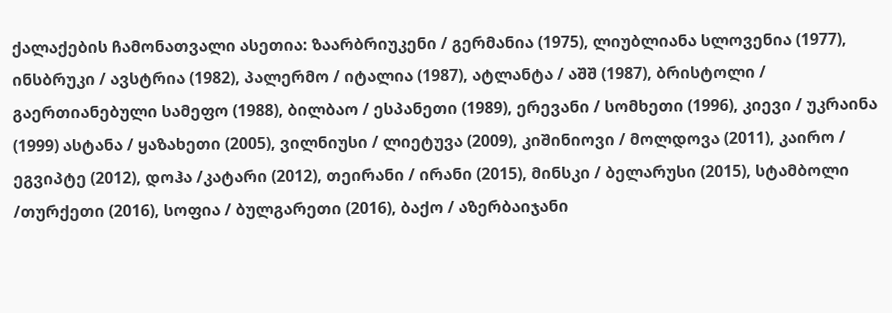ქალაქების ჩამონათვალი ასეთია: ზაარბრიუკენი / გერმანია (1975), ლიუბლიანა სლოვენია (1977), ინსბრუკი / ავსტრია (1982), პალერმო / იტალია (1987), ატლანტა / აშშ (1987), ბრისტოლი / გაერთიანებული სამეფო (1988), ბილბაო / ესპანეთი (1989), ერევანი / სომხეთი (1996), კიევი / უკრაინა (1999) ასტანა / ყაზახეთი (2005), ვილნიუსი / ლიეტუვა (2009), კიშინიოვი / მოლდოვა (2011), კაირო / ეგვიპტე (2012), დოჰა /კატარი (2012), თეირანი / ირანი (2015), მინსკი / ბელარუსი (2015), სტამბოლი /თურქეთი (2016), სოფია / ბულგარეთი (2016), ბაქო / აზერბაიჯანი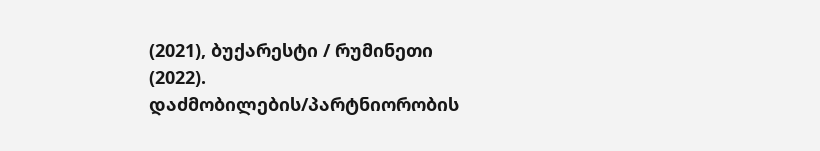(2021), ბუქარესტი / რუმინეთი (2022).
დაძმობილების/პარტნიორობის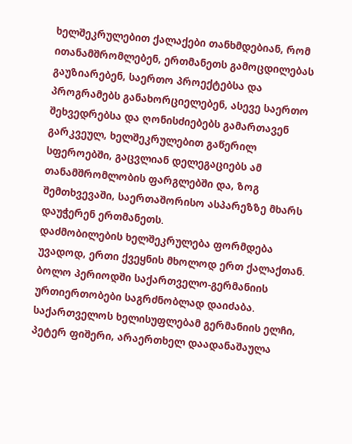ხელშეკრულებით ქალაქები თანხმდებიან, რომ ითანამშრომლებენ, ერთმანეთს გამოცდილებას გაუზიარებენ, საერთო პროექტებსა და პროგრამებს განახორციელებენ, ასევე საერთო შეხვედრებსა და ღონისძიებებს გამართავენ გარკვეულ, ხელშეკრულებით გაწერილ სფეროებში, გაცვლიან დელეგაციებს ამ თანამშრომლობის ფარგლებში და, ზოგ შემთხვევაში, საერთაშორისო ასპარეზზე მხარს დაუჭერენ ერთმანეთს.
დაძმობილების ხელშეკრულება ფორმდება უვადოდ, ერთი ქვეყნის მხოლოდ ერთ ქალაქთან.
ბოლო პერიოდში საქართველო-გერმანიის ურთიერთობები საგრძნობლად დაიძაბა. საქართველოს ხელისუფლებამ გერმანიის ელჩი, პეტერ ფიშერი, არაერთხელ დაადანაშაულა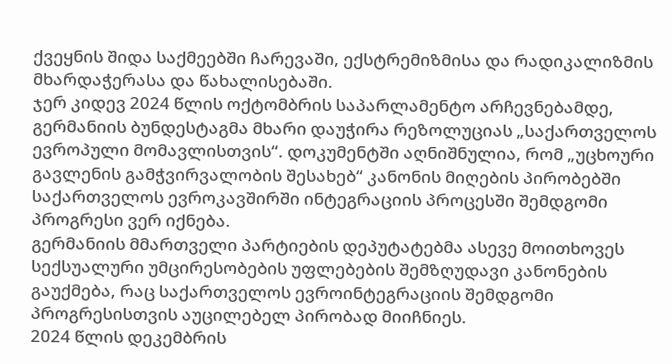ქვეყნის შიდა საქმეებში ჩარევაში, ექსტრემიზმისა და რადიკალიზმის მხარდაჭერასა და წახალისებაში.
ჯერ კიდევ 2024 წლის ოქტომბრის საპარლამენტო არჩევნებამდე, გერმანიის ბუნდესტაგმა მხარი დაუჭირა რეზოლუციას „საქართველოს ევროპული მომავლისთვის“. დოკუმენტში აღნიშნულია, რომ „უცხოური გავლენის გამჭვირვალობის შესახებ“ კანონის მიღების პირობებში საქართველოს ევროკავშირში ინტეგრაციის პროცესში შემდგომი პროგრესი ვერ იქნება.
გერმანიის მმართველი პარტიების დეპუტატებმა ასევე მოითხოვეს სექსუალური უმცირესობების უფლებების შემზღუდავი კანონების გაუქმება, რაც საქართველოს ევროინტეგრაციის შემდგომი პროგრესისთვის აუცილებელ პირობად მიიჩნიეს.
2024 წლის დეკემბრის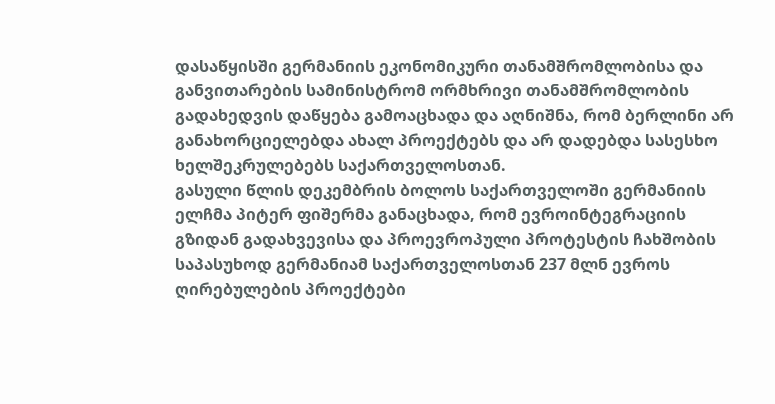დასაწყისში გერმანიის ეკონომიკური თანამშრომლობისა და განვითარების სამინისტრომ ორმხრივი თანამშრომლობის გადახედვის დაწყება გამოაცხადა და აღნიშნა, რომ ბერლინი არ განახორციელებდა ახალ პროექტებს და არ დადებდა სასესხო ხელშეკრულებებს საქართველოსთან.
გასული წლის დეკემბრის ბოლოს საქართველოში გერმანიის ელჩმა პიტერ ფიშერმა განაცხადა, რომ ევროინტეგრაციის გზიდან გადახვევისა და პროევროპული პროტესტის ჩახშობის საპასუხოდ გერმანიამ საქართველოსთან 237 მლნ ევროს ღირებულების პროექტები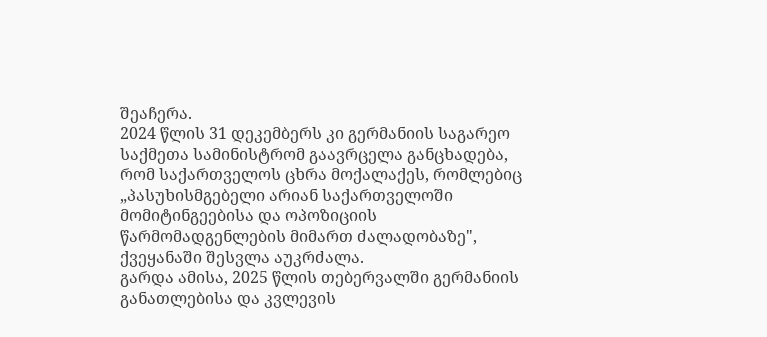შეაჩერა.
2024 წლის 31 დეკემბერს კი გერმანიის საგარეო საქმეთა სამინისტრომ გაავრცელა განცხადება, რომ საქართველოს ცხრა მოქალაქეს, რომლებიც „პასუხისმგებელი არიან საქართველოში მომიტინგეებისა და ოპოზიციის წარმომადგენლების მიმართ ძალადობაზე", ქვეყანაში შესვლა აუკრძალა.
გარდა ამისა, 2025 წლის თებერვალში გერმანიის განათლებისა და კვლევის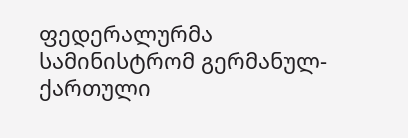ფედერალურმა სამინისტრომ გერმანულ-ქართული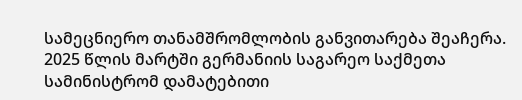სამეცნიერო თანამშრომლობის განვითარება შეაჩერა.
2025 წლის მარტში გერმანიის საგარეო საქმეთა სამინისტრომ დამატებითი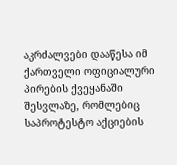აკრძალვები დააწესა იმ ქართველი ოფიციალური პირების ქვეყანაში შესვლაზე, რომლებიც საპროტესტო აქციების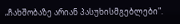„ჩახშობაზე არიან პასუხისმგებლები".